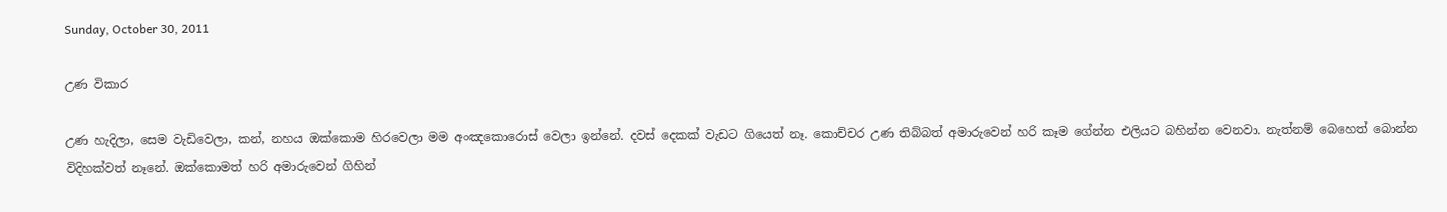Sunday, October 30, 2011

උණ විකාර

උණ හැදිලා, සෙම වැඩිවෙලා, කන්, නහය ඔක්කොම හිරවෙලා මම අංඤකොරොස් වෙලා ඉන්නේ. දවස් දෙකක් වැඩට ගියෙත් නෑ. කොච්චර උණ තිබ්බත් අමාරුවෙන් හරි කෑම ගේන්න එලියට බහින්න වෙනවා. නැත්නම් බෙහෙත් බොන්න විදිහක්වත් නෑනේ. ඔක්කොමත් හරි අමාරුවෙන් ගිහින්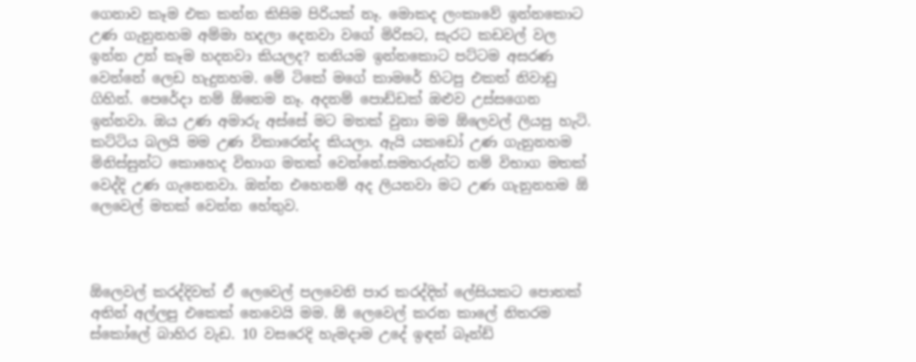ගෙනාව කෑම එක කන්න කිසිම පිරියක් නෑ. මොකද ලංකාවේ ඉන්නකොට උණ ගැනුනහම අම්මා හදලා දෙනවා වගේ මිරිසට, සැරට කඩවල් වල ඉන්න උන් කෑම හදනවා කියලද? තනියම ඉන්නකොට පට්ටම අසරණ වෙන්නේ ලෙඩ හැදුනහම. මේ ටිකේ මගේ කාමරේ හිටපු එකත් නිවාඩු ගිහින්. පෙරේදා නම් ඕනෙම නෑ. අදනම් පොඩ්ඩක් ඔළුව උස්සගෙන ඉන්නවා. ඔය උණ අමාරු අස්සේ මට මතක් වුනා මම ඕලෙවල් ලියපු හැටි. කට්ටිය බලයි මම උණ විකාරෙන්ද කියලා. ඇයි යකඩෝ උණ ගැනුනහම මිනිස්සුන්ට කොහෙද විභාග මතක් වෙන්නේ.සමහරුන්ට නම් විභාග මතක් වෙද්දි උණ ගැනෙනවා. ඔන්න එහෙනම් අද ලියනවා මට උණ ගැනුනහම ඕ ලෙවෙල් මතක් වෙන්න හේතුව.



ඕලෙවල් කරද්දිවත් ඒ ලෙවෙල් පලවෙනි පාර කරද්දිත් ලේසියකට පොතක් අතින් අල්ලපු එකෙක් නෙවෙයි මම. ඕ ලෙවෙල් කරන කාලේ නිතරම ස්කෝලේ බාහිර වැඩ. 10 වසරෙදි හැමදාම උදේ ඉඳන් බෑන්ඩ්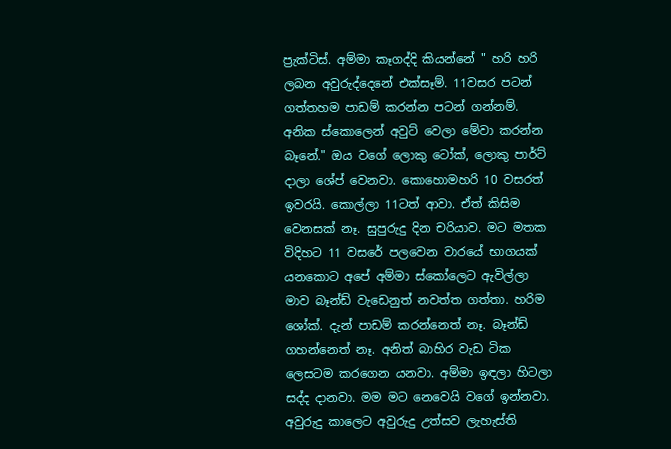ප්‍රැක්ටිස්. අම්මා කෑගද්දි කියන්නේ " හරි හරි ලබන අවුරුද්දෙනේ එක්සෑම්. 11වසර පටන් ගත්තහම පාඩම් කරන්න පටන් ගන්නම්. අනික ස්කොලෙන් අවුට් වෙලා මේවා කරන්න බෑනේ." ඔය වගේ ලොකු ටෝක්, ලොකු පාර්ට් දාලා ශේප් වෙනවා. කොහොමහරි 10 වසරත් ඉවරයි. කොල්ලා 11ටත් ආවා. ඒත් කිසිම වෙනසක් නෑ. සුපුරුදු දින චරියාව. මට මතක විදිහට 11 වසරේ පලවෙන වාරයේ භාගයක් යනකොට අපේ අම්මා ස්කෝලෙට ඇවිල්ලා මාව බෑන්ඩ් වැඩෙනුත් නවත්ත ගත්තා. හරිම ශෝක්. දැන් පාඩම් කරන්නෙත් නෑ. බෑන්ඩ් ගහන්නෙත් නෑ. අනිත් බාහිර වැඩ ටික ලෙසටම කරගෙන යනවා. අම්මා ඉඳලා හිටලා සද්ද දානවා. මම මට නෙවෙයි වගේ ඉන්නවා. අවුරුදු කාලෙට අවුරුදු උත්සව ලැහැස්ති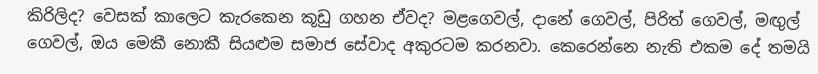කිරිලිද? වෙසක් කාලෙට කැරකෙන කූඩු ගහන ඒවද? මළගෙවල්, දානේ ගෙවල්, පිරිත් ගෙවල්, මඟුල් ගෙවල්, ඔය මෙකී නොකී සියළුම සමාජ සේවාද අකුරටම කරනවා. කෙරෙන්නෙ නැති එකම දේ තමයි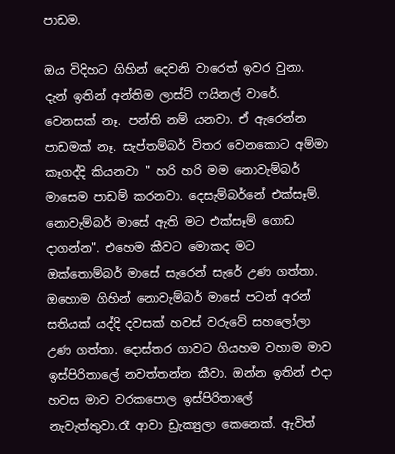පාඩම.

ඔය විදිහට ගිහින් දෙවනි වාරෙත් ඉවර වුනා. දැන් ඉතින් අන්තිම ලාස්ට් ෆයිනල් වාරේ. වෙනසක් නෑ. පන්ති නම් යනවා. ඒ ඇරෙන්න පාඩමක් නෑ. සැප්තම්බර් විතර වෙනකොට අම්මා කෑගද්දි කියනවා " හරි හරි මම නොවැම්බර් මාසෙම පාඩම් කරනවා. දෙසැම්බර්නේ එක්සෑම්. නොවැම්බර් මාසේ ඇති මට එක්සෑම් ගොඩ දාගන්න". එහෙම කීවට මොකද මට ඔක්තොම්බර් මාසේ සැරෙන් සැරේ උණ ගත්තා. ඔහොම ගිහින් නොවැම්බර් මාසේ පටන් අරන් සතියක් යද්දි දවසක් හවස් වරුවේ සහලෝලා උණ ගත්තා. දොස්තර ගාවට ගියහම වහාම මාව ඉස්පිරිතාලේ නවත්තන්න කීවා. ඔන්න ඉතින් එදා හවස මාව වරකපොල ඉස්පිරිතාලේ නැවැත්තුවා.රෑ ආවා ඩ්‍රැක්‍යුලා කෙනෙක්. ඇවිත්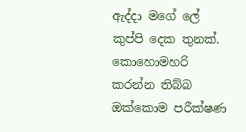ඇද්දා මගේ ලේ කුප්පි දෙක තුනක්. කොහොමහරි කරන්න තිබ්බ ඔක්කොම පරීක්ෂණ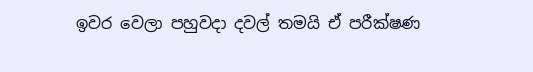ඉවර වෙලා පහුවදා දවල් තමයි ඒ පරීක්ෂණ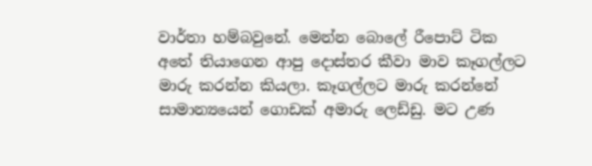වාර්තා හම්බවුනේ. මෙන්න බොලේ රීපොට් ටික අතේ තියාගෙන ආපු දොස්තර කීවා මාව කෑගල්ලට මාරු කරන්න කියලා. කෑගල්ලට මාරු කරන්නේ සාමාන්‍යයෙන් ගොඩක් අමාරු ලෙඩ්ඩු. මට උණ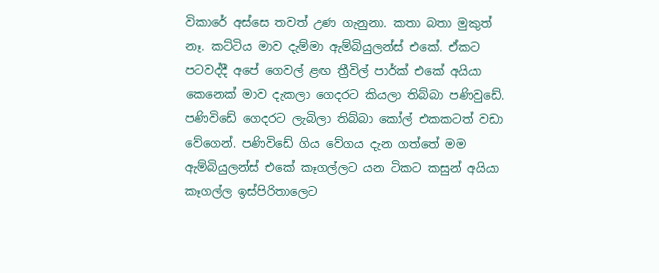විකාරේ අස්සෙ තවත් උණ ගැනුනා. කතා බතා මුකුත් නෑ. කට්ටිය මාව දැම්මා ඇම්බියුලන්ස් එකේ. ඒකට පටවද්දී අපේ ගෙවල් ළඟ ත්‍රීවිල් පාර්ක් එකේ අයියා කෙනෙක් මාව දැකලා ගෙදරට කියලා තිබ්බා පණිවුඩේ. පණිවිඩේ ගෙදරට ලැබිලා තිබ්බා කෝල් එකකටත් වඩා වේගෙන්. පණිවිඩේ ගිය වේගය දැන ගත්තේ මම ඇම්බියුලන්ස් එකේ කෑගල්ලට යන ටිකට කසුන් අයියා කෑගල්ල ඉස්පිරිතාලෙට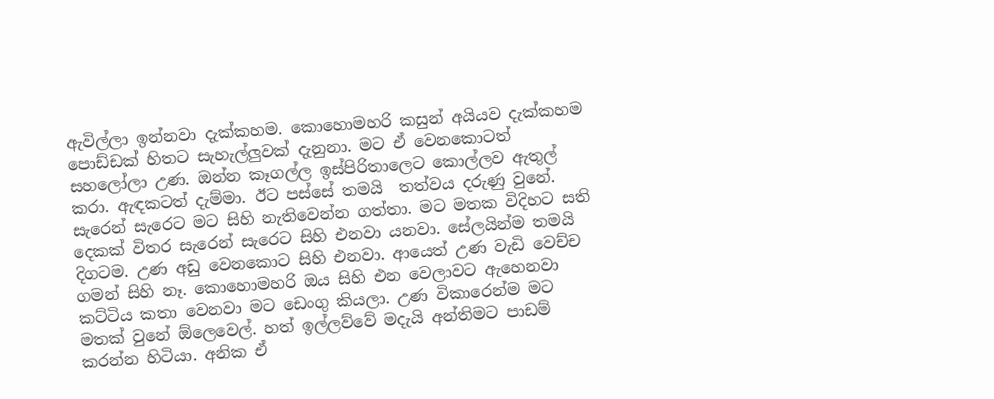ඇවිල්ලා ඉන්නවා දැක්කහම. කොහොමහරි කසුන් අයියව දැක්කහම පොඩ්ඩක් හිතට සැහැල්ලුවක් දැනුනා. මට ඒ වෙනකොටත් සහලෝලා උණ. ඔන්න කෑගල්ල ඉස්පිරිතාලෙට කොල්ලව ඇතුල් කරා. ඇඳකටත් දැම්මා. ඊට පස්සේ තමයි  තත්වය දරුණු වුනේ. සැරෙන් සැරෙට මට සිහි නැතිවෙන්න ගත්තා. මට මතක විදිහට සති දෙකක් විතර සැරෙන් සැරෙට සිහි එනවා යනවා. සේලයින්ම තමයි දිගටම. උණ අඩු වෙනකොට සිහි එනවා. ආයෙත් උණ වැඩි වෙච්ච ගමන් සිහි නෑ. කොහොමහරි ඔය සිහි එන වෙලාවට ඇහෙනවා කට්ටිය කතා වෙනවා මට ඩෙංගු කියලා. උණ විකාරෙන්ම මට මතක් වුනේ ඕලෙවෙල්. හත් ඉල්ලව්වේ මදැයි අන්තිමට පාඩම් කරන්න හිටියා. අනික ඒ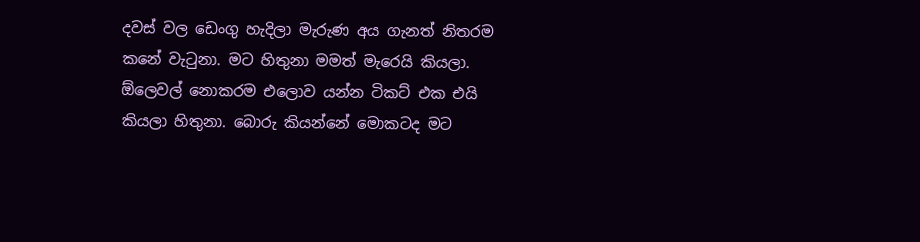දවස් වල ඩෙංගු හැදිලා මැරුණ අය ගැනත් නිතරම කනේ වැටුනා. මට හිතුනා මමත් මැරෙයි කියලා. ඕලෙවල් නොකරම එලොව යන්න ටිකට් එක එයි කියලා හිතුනා. බොරු කියන්නේ මොකටද මට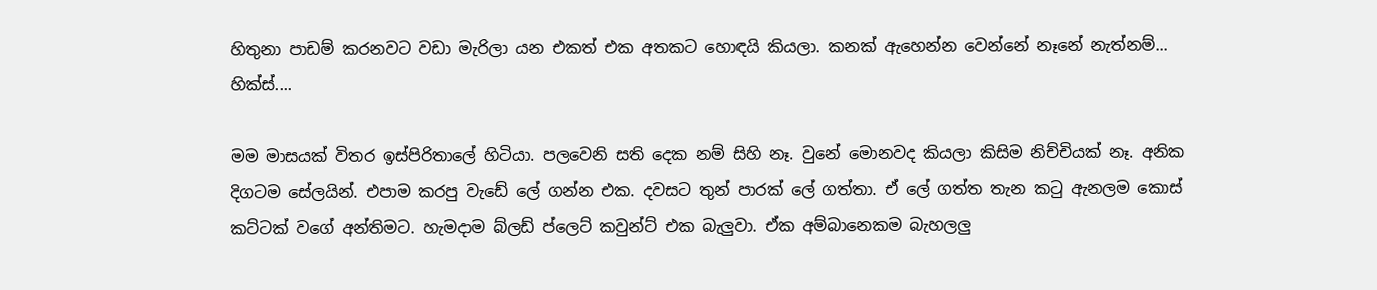හිතුනා පාඩම් කරනවට වඩා මැරිලා යන එකත් එක අතකට හොඳයි කියලා. කනක් ඇහෙන්න වෙන්නේ නෑනේ නැත්නම්...  හික්ස්....

මම මාසයක් විතර ඉස්පිරිතාලේ හිටියා. පලවෙනි සති දෙක නම් සිහි නෑ. වුනේ මොනවද කියලා කිසිම නිච්චියක් නෑ. අනික දිගටම සේලයින්. එපාම කරපු වැඩේ ලේ ගන්න එක. දවසට තුන් පාරක් ලේ ගත්තා. ඒ ලේ ගත්ත තැන කටු ඇනලම කොස් කට්ටක් වගේ අන්තිමට. හැමදාම බ්ලඩ් ප්ලෙට් කවුන්ට් එක බැලුවා. ඒක අම්බානෙකම බැහලලු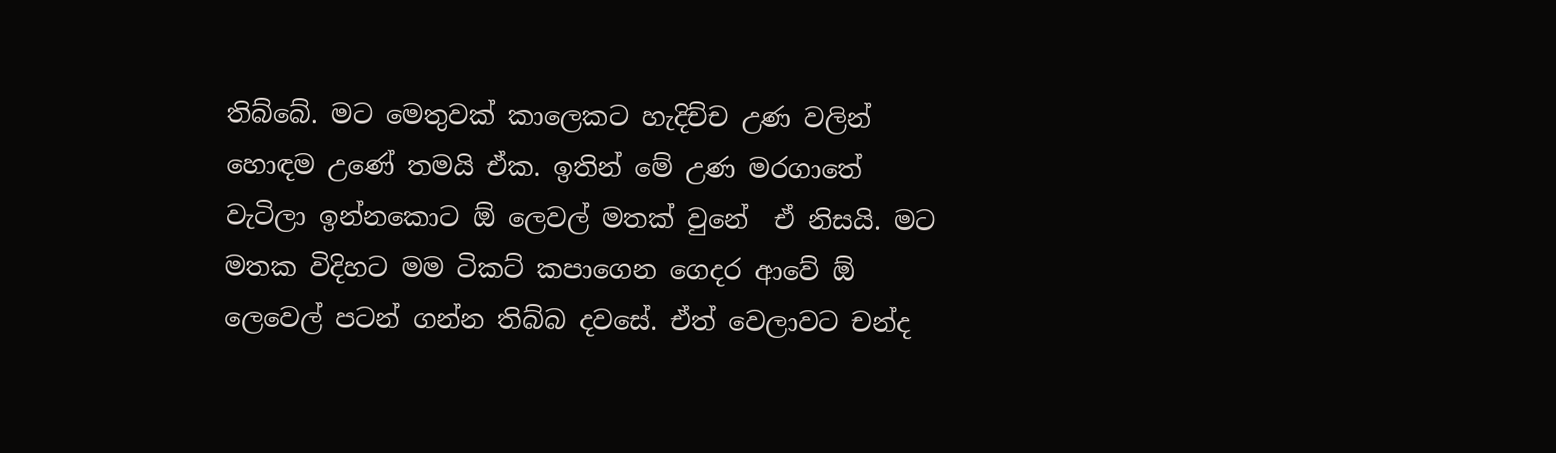තිබ්බේ. මට මෙතුවක් කාලෙකට හැදිච්ච උණ වලින් හොඳම උණේ තමයි ඒක. ඉතින් මේ උණ මරගාතේ වැටිලා ඉන්නකොට ඕ ලෙවල් මතක් වුනේ  ඒ නිසයි. මට මතක විදිහට මම ටිකට් කපාගෙන ගෙදර ආවේ ඕ ලෙවෙල් පටන් ගන්න තිබ්බ දවසේ. ඒත් වෙලාවට චන්ද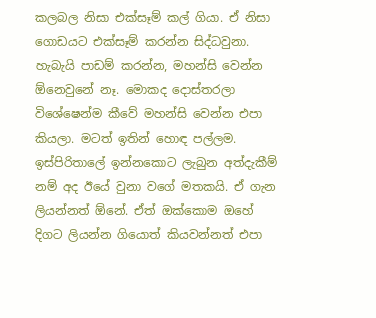කලබල නිසා එක්සෑම් කල් ගියා. ඒ නිසා ගොඩයට එක්සෑම් කරන්න සිද්ධවුනා. හැබැයි පාඩම් කරන්න, මහන්සි වෙන්න ඕනෙවුනේ නෑ. මොකද දොස්තරලා විශේෂෙන්ම කීවේ මහන්සි වෙන්න එපා කියලා. මටත් ඉතින් හොඳ පල්ලම. ඉස්පිරිතාලේ ඉන්නකොට ලැබුන අත්දැකීම් නම් අද ඊයේ වුනා වගේ මතකයි. ඒ ගැන ලියන්නත් ඕනේ. ඒත් ඔක්කොම ඔහේ දිගට ලියන්න ගියොත් කියවන්නත් එපා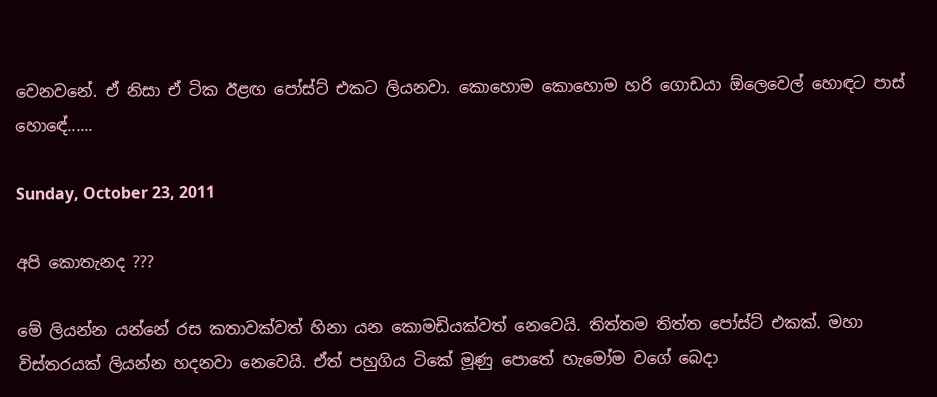වෙනවනේ. ඒ නිසා ඒ ටික ඊළඟ පෝස්ට් එකට ලියනවා. කොහොම කොහොම හරි ගොඩයා ඕලෙවෙල් හොඳට පාස් හොඳේ......

Sunday, October 23, 2011

අපි කොතැනද ???

මේ ලියන්න යන්නේ රස කතාවක්වත් හිනා යන කොමඩියක්වත් නෙවෙයි. තිත්තම තිත්ත පෝස්ට් එකක්. මහා විස්තරයක් ලියන්න හදනවා නෙවෙයි. ඒත් පහුගිය ටිකේ මූණු පොතේ හැමෝම වගේ බෙදා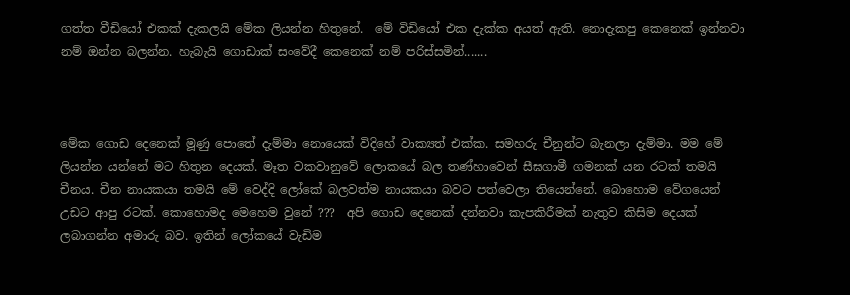ගත්ත වීඩියෝ එකක් දැකලයි මේක ලියන්න හිතුනේ.  මේ විඩියෝ එක දැක්ක අයත් ඇති. නොදැකපු කෙනෙක් ඉන්නවා නම් ඔන්න බලන්න. හැබැයි ගොඩාක් සංවේදී කෙනෙක් නම් පරිස්සමින්.......



මේක ගොඩ දෙනෙක් මූණු පොතේ දැම්මා නොයෙක් විදිහේ වාක්‍යත් එක්ක. සමහරු චීනුන්ට බැනලා දැම්මා. මම මේ ලියන්න යන්නේ මට හිතුන දෙයක්. මෑත වකවානුවේ ලොකයේ බල තණ්හාවෙන් සීඝගාමී ගමනක් යන රටක් තමයි චීනය. චීන නායකයා තමයි මේ වෙද්දි ලෝකේ බලවත්ම නායකයා බවට පත්වෙලා තියෙන්නේ. බොහොම වේගයෙන් උඩට ආපු රටක්. කොහොමද මෙහෙම වුනේ ???  අපි ගොඩ දෙනෙක් දන්නවා කැපකිරීමක් නැතුව කිසිම දෙයක් ලබාගන්න අමාරු බව. ඉතින් ලෝකයේ වැඩිම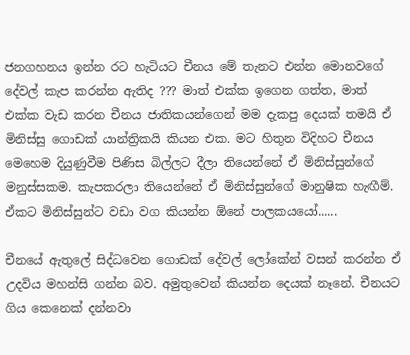ජනගහනය ඉන්න රට හැටියට චීනය මේ තැනට එන්න මොනවගේ දේවල් කැප කරන්න ඇතිද ??? මාත් එක්ක ඉගෙන ගත්ත, මාත් එක්ක වැඩ කරන චීනය ජාතිකයන්ගෙන් මම දැකපු දෙයක් තමයි ඒ මිනිස්සු ගොඩක් යාන්ත්‍රිකයි කියන එක. මට හිතුන විදිහට චීනය මෙහෙම දියුණුවීම පිණිස බිල්ලට දීලා තියෙන්නේ ඒ මිනිස්සුන්ගේ මනුස්සකම. කැපකරලා තියෙන්නේ ඒ මිනිස්සුන්ගේ මානුෂික හැඟීම්. ඒකට මිනිස්සුන්ට වඩා වග කියන්න ඕනේ පාලකයයෝ......

චීනයේ ඇතුලේ සිද්ධවෙන ගොඩක් දේවල් ලෝකේන් වසන් කරන්න ඒ උදවිය මහන්සි ගන්න බව. අමුතුවෙන් කියන්න දෙයක් නෑනේ. චීනයට ගිය කෙනෙක් දන්නවා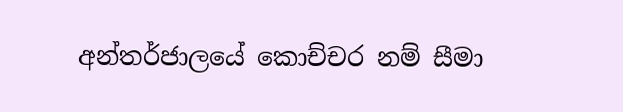අන්තර්ජාලයේ කොච්චර නම් සීමා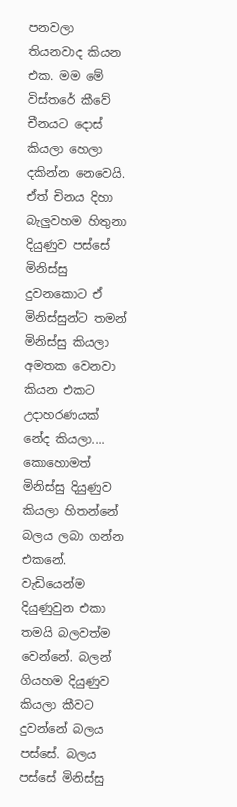පනවලා තියනවාද කියන එක. මම මේ විස්තරේ කීවේ චීනයට දොස් කියලා හෙලා දකින්න නෙවෙයි.  ඒත් චිනය දිහා බැලුවහම හිතුනා දියුණුව පස්සේ මිනිස්සු දුවනකොට ඒ මිනිස්සුන්ට තමන් මිනිස්සු කියලා අමතක වෙනවා කියන එකට උදාහරණයක් නේද කියලා....   කොහොමත් මිනිස්සු දියුණුව කියලා හිතන්නේ බලය ලබා ගන්න එකනේ. වැඩියෙන්ම දියුණුවුන එකා තමයි බලවත්ම වෙන්නේ. බලන් ගියහම දියුණුව කියලා කීවට දුවන්නේ බලය පස්සේ. බලය පස්සේ මිනිස්සු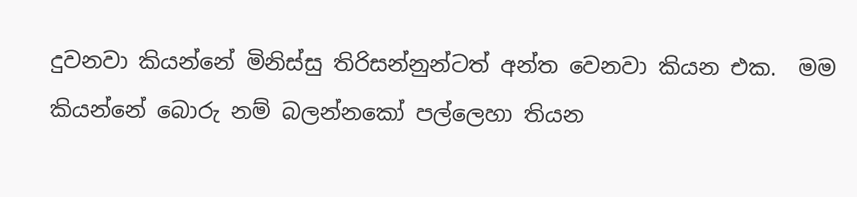දුවනවා කියන්නේ මිනිස්සු තිරිසන්නුන්ටත් අන්ත වෙනවා කියන එක.  මම කියන්නේ බොරු නම් බලන්නකෝ පල්ලෙහා තියන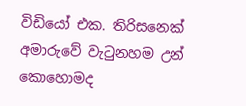විඩියෝ එක. තිරිසනෙක් අමාරුවේ වැටුනහම උන් කොහොමද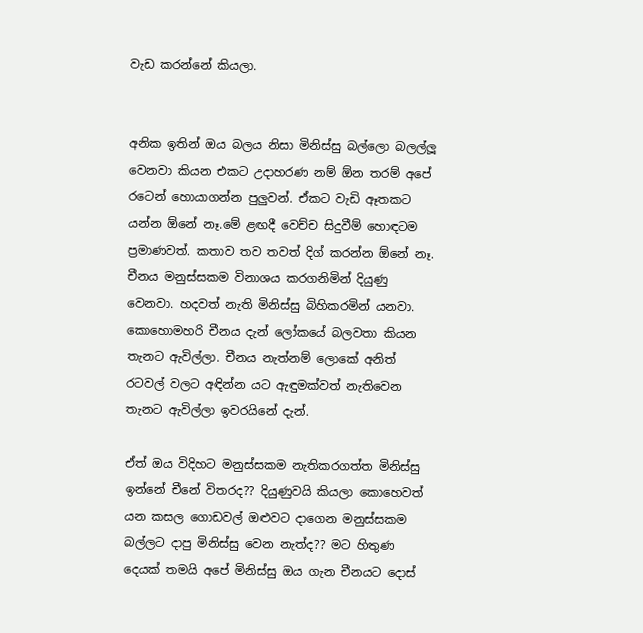වැඩ කරන්නේ කියලා.


අනික ඉතින් ඔය බලය නිසා මිනිස්සු බල්ලො බලල්ලූ වෙනවා කියන එකට උදාහරණ නම් ඕන තරම් අපේ රටෙන් හොයාගන්න පුලුවන්. ඒකට වැඩි ඈතකට යන්න ඕනේ නෑ.මේ ළඟදී වෙච්ච සිදුවීම් හොඳටම ප්‍රමාණවත්. කතාව තව තවත් දිග් කරන්න ඕනේ නෑ. චීනය මනුස්සකම විනාශය කරගනිමින් දියුණු වෙනවා. හදවත් නැති මිනිස්සු බිහිකරමින් යනවා. කොහොමහරි චීනය දැන් ලෝකයේ බලවතා කියන තැනට ඇවිල්ලා. චීනය නැත්නම් ලොකේ අනිත් රටවල් වලට අඳින්න යට ඇඳුමක්වත් නැතිවෙන තැනට ඇවිල්ලා ඉවරයිනේ දැන්.

ඒත් ඔය විදිහට මනුස්සකම නැතිකරගත්ත මිනිස්සු ඉන්නේ චීනේ විතරද?? දියුණුවයි කියලා කොහෙවත් යන කසල ගොඩවල් ඔළුවට දාගෙන මනුස්සකම බල්ලට දාපු මිනිස්සු වෙන නැත්ද?? මට හිතුණ දෙයක් තමයි අපේ මිනිස්සු ඔය ගැන චීනයට දොස්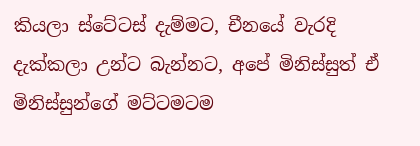කියලා ස්ටේටස් දැම්මට, චීනයේ වැරදි දැක්කලා උන්ට බැන්නට, අපේ මිනිස්සුත් ඒ මිනිස්සුන්ගේ මට්ටමටම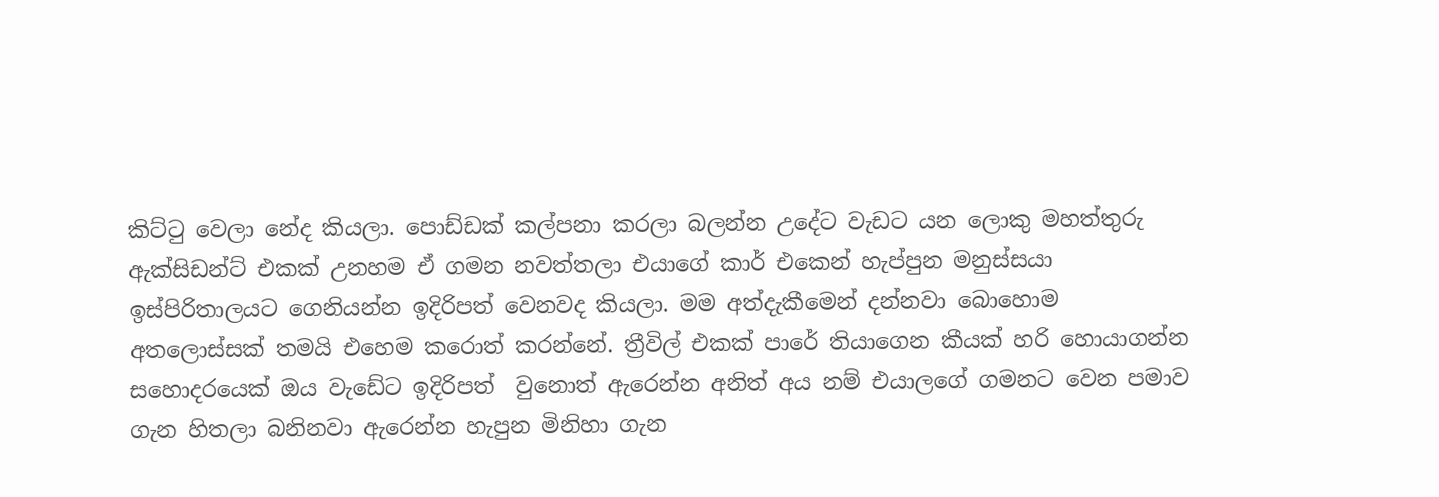කිට්ටු වෙලා නේද කියලා. පොඩ්ඩක් කල්පනා කරලා බලන්න උදේට වැඩට යන ලොකු මහත්තුරු ඇක්සිඩන්ට් එකක් උනහම ඒ ගමන නවත්තලා එයාගේ කාර් එකෙන් හැප්පුන මනුස්සයා ඉස්පිරිතාලයට ගෙනියන්න ඉදිරිපත් වෙනවද කියලා. මම අත්දැකීමෙන් දන්නවා බොහොම අතලොස්සක් තමයි එහෙම කරොත් කරන්නේ. ත්‍රීවිල් එකක් පාරේ තියාගෙන කීයක් හරි හොයාගන්න සහොදරයෙක් ඔය වැඩේට ඉදිරිපත්  වුනොත් ඇරෙන්න අනිත් අය නම් එයාලගේ ගමනට වෙන පමාව ගැන හිතලා බනිනවා ඇරෙන්න හැපුන මිනිහා ගැන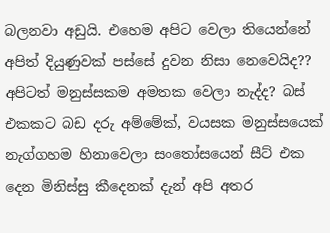බලනවා අඩුයි. එහෙම අපිට වෙලා තියෙන්නේ අපිත් දියුණුවක් පස්සේ දුවන නිසා නෙවෙයිද?? අපිටත් මනුස්සකම අමතක වෙලා නැද්ද? බස් එකකට බඩ දරු අම්මේක්, වයසක මනුස්සයෙක් නැග්ගහම හිනාවෙලා සංතෝසයෙන් සීට් එක දෙන මිනිස්සු කීදෙනක් දැන් අපි අතර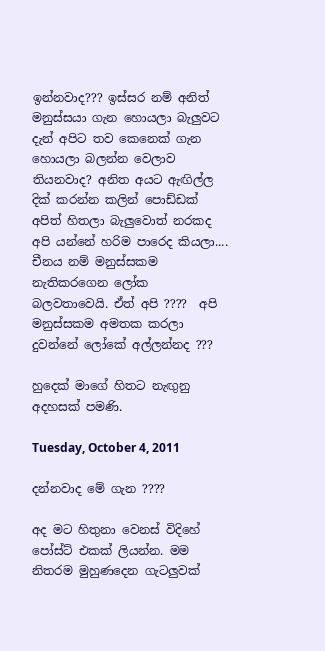ඉන්නවාද??? ඉස්සර නම් අනිත් මනුස්සයා ගැන හොයලා බැලුවට දැන් අපිට තව කෙනෙක් ගැන හොයලා බලන්න වෙලාව තියනවාද? අනිත අයට ඇඟිල්ල දික් කරන්න කලින් පොඩ්ඩක් අපිත් හිතලා බැලුවොත් නරකද අපි යන්නේ හරිම පාරෙද කියලා.... චීනය නම් මනුස්සකම නැතිකරගෙන ලෝක බලවතාවෙයි. ඒත් අපි ????  අපි මනුස්සකම අමතක කරලා දුවන්නේ ලෝකේ අල්ලන්නද ???

හුදෙක් මාගේ හිතට නැඟුනු අදහසක් පමණි.

Tuesday, October 4, 2011

දන්නවාද මේ ගැන ????

අද මට හිතුනා වෙනස් විදිහේ පෝස්ට් එකක් ලියන්න. මම නිතරම මුහුණදෙන ගැටලුවක්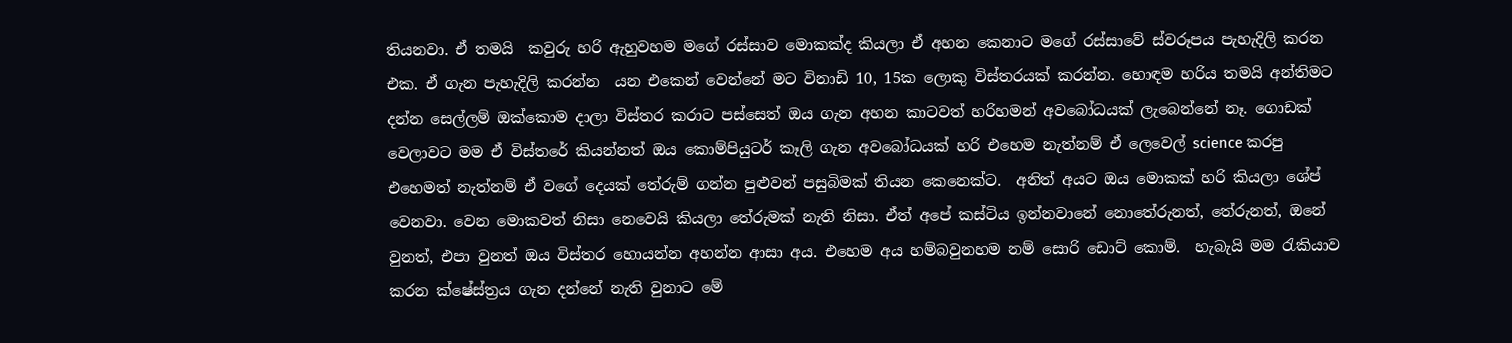තියනවා. ඒ තමයි  කවුරු හරි ඇහුවහම මගේ රස්සාව මොකක්ද කියලා ඒ අහන කෙනාට මගේ රස්සාවේ ස්වරූපය පැහැදිලි කරන එක. ඒ ගැන පැහැදිලි කරන්න  යන එකෙන් වෙන්නේ මට විනාඩි 10, 15ක ලොකු විස්තරයක් කරන්න. හොඳම හරිය තමයි අන්තිමට දන්න සෙල්ලම් ඔක්කොම දාලා විස්තර කරාට පස්සෙත් ඔය ගැන අහන කාටවත් හරිහමන් අවබෝධයක් ලැබෙන්නේ නෑ. ගොඩක් වෙලාවට මම ඒ විස්තරේ කියන්නත් ඔය කොම්පියුටර් කෑලි ගැන අවබෝධයක් හරි එහෙම නැත්නම් ඒ ලෙවෙල් science කරපු එහෙමත් නැත්නම් ඒ වගේ දෙයක් තේරුම් ගන්න පුළුවන් පසුබිමක් තියන කෙනෙක්ට.  අනිත් අයට ඔය මොකක් හරි කියලා ශේප් වෙනවා. වෙන මොකවත් නිසා නෙවෙයි කියලා තේරුමක් නැති නිසා. ඒත් අපේ කස්ටිය ඉන්නවානේ නොතේරුනත්, තේරුනත්, ඔනේ වුනත්, එපා වුනත් ඔය විස්තර හොයන්න අහන්න ආසා අය. එහෙම අය හම්බවුනහම නම් සොරි ඩොට් කොම්.  හැබැයි මම රැකියාව කරන ක්ෂේස්ත්‍රය ගැන දන්නේ නැති වුනාට මේ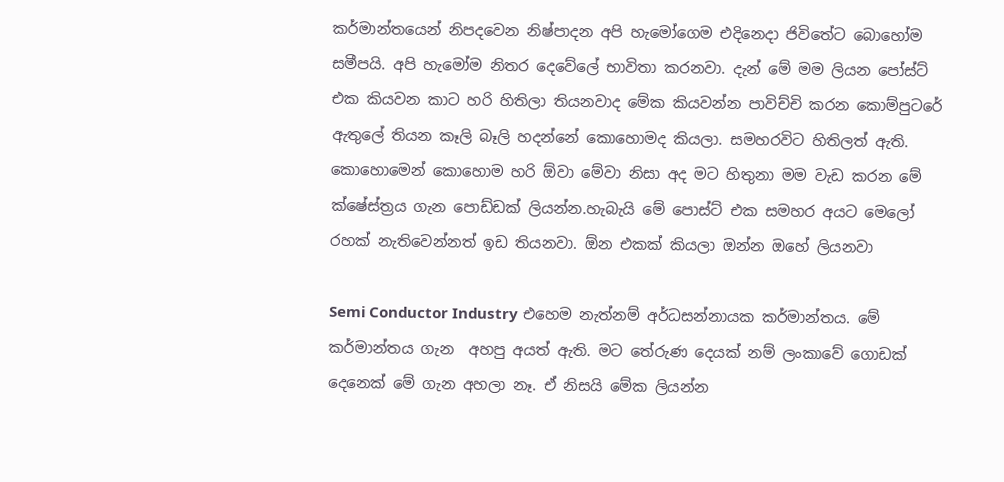කර්මාන්තයෙන් නිපදවෙන නිෂ්පාදන අපි හැමෝගෙම එදිනෙදා ජිවිතේට බොහෝම සමීපයි. අපි හැමෝම නිතර දෙවේලේ භාවිතා කරනවා. දැන් මේ මම ලියන පෝස්ට් එක කියවන කාට හරි හිතිලා තියනවාද මේක කියවන්න පාවිච්චි කරන කොම්පුටරේ ඇතුලේ තියන කෑලි බෑලි හදන්නේ කොහොමද කියලා. සමහරවිට හිතිලත් ඇති. කොහොමෙන් කොහොම හරි ඕවා මේවා නිසා අද මට හිතුනා මම වැඩ කරන මේ ක්ෂේස්ත්‍රය ගැන පොඩ්ඩක් ලියන්න.හැබැයි මේ පොස්ට් එක සමහර අයට මෙලෝ රහක් නැතිවෙන්නත් ඉඩ තියනවා. ඕන එකක් කියලා ඔන්න ඔහේ ලියනවා

Semi Conductor Industry එහෙම නැත්නම් අර්ධසන්නායක කර්මාන්තය. මේ කර්මාන්තය ගැන  අහපු අයත් ඇති. මට තේරුණ දෙයක් නම් ලංකාවේ ගොඩක් දෙනෙක් මේ ගැන අහලා නෑ. ඒ නිසයි මේක ලියන්න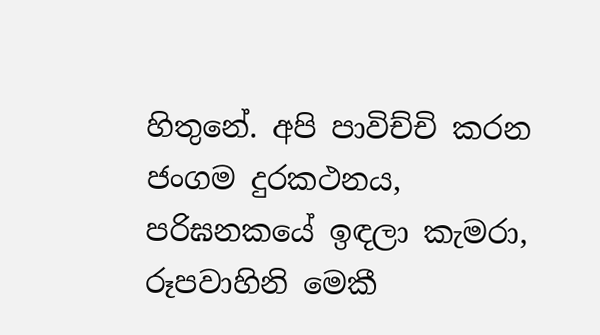හිතුනේ. අපි පාවිච්චි කරන ජංගම දුරකථනය, පරිඝනකයේ ඉඳලා කැමරා, රූපවාහිනි මෙකී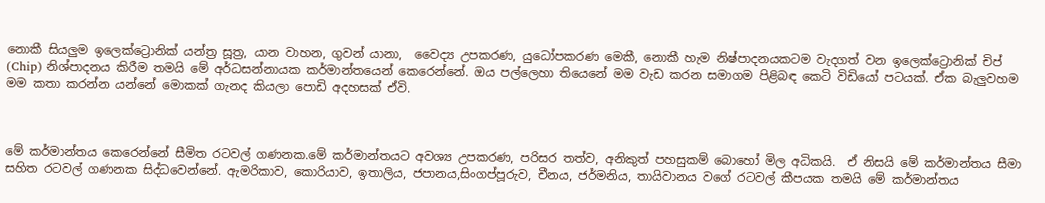නොකී සියලුම ඉලෙක්ට්‍රොනික් යන්ත්‍ර සූත්‍ර, යාන වාහන, ගුවන් යානා,  වෛද්‍ය උපකරණ, යුධෝපකරණ මෙකී, නොකී හැම නිෂ්පාදනයකටම වැදගත් වන ඉලෙක්ට්‍රොනික් චිප් (Chip) නිශ්පාදනය කිරීම තමයි මේ අර්ධසන්නායක කර්මාන්තයෙන් කෙරෙන්නේ. ඔය පල්ලෙහා තියෙනේ මම වැඩ කරන සමාගම පිළිබඳ කෙටි විඩියෝ පටයක්. ඒක බැලුවහම මම කතා කරන්න යන්නේ මොකක් ගැනද කියලා පොඩි අදහසක් ඒවි.



මේ කර්මාන්තය කෙරෙන්නේ සීමිත රටවල් ගණනක.මේ කර්මාන්තයට අවශ්‍ය උපකරණ, පරිසර තත්ව, අනිකුත් පහසුකම් බොහෝ මිල අධිකයි.  ඒ නිසයි මේ කර්මාන්තය සීමා සහිත රටවල් ගණනක සිද්ධවෙන්නේ. ඇමරිකාව, කොරියාව, ඉතාලිය, ජපානය,සිංගප්පූරුව, චීනය, ජර්මනිය, තායිවානය වගේ රටවල් කීපයක තමයි මේ කර්මාන්තය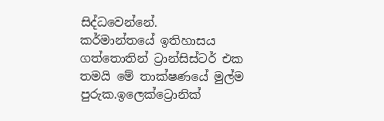සිද්ධවෙන්නේ.
කර්මාන්තයේ ඉතිහාසය ගත්තොතින් ට්‍රාන්සිස්ටර් එක තමයි මේ තාක්ෂණයේ මුල්ම පුරුක.ඉලෙක්ට්‍රොනික්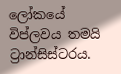ලෝකයේ විප්ලවය තමයි ට්‍රාන්සිස්ටරය.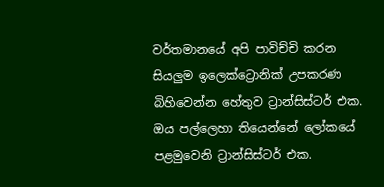වර්තමානයේ අපි පාවිච්චි කරන සියලුම ඉලෙක්ට්‍රොනික් උපකරණ බිහිවෙන්න හේතුව ට්‍රාන්සිස්ටර් එක.  ඔය පල්ලෙහා තියෙන්නේ ලෝකයේ පළමුවෙනි ට්‍රාන්සිස්ටර් එක.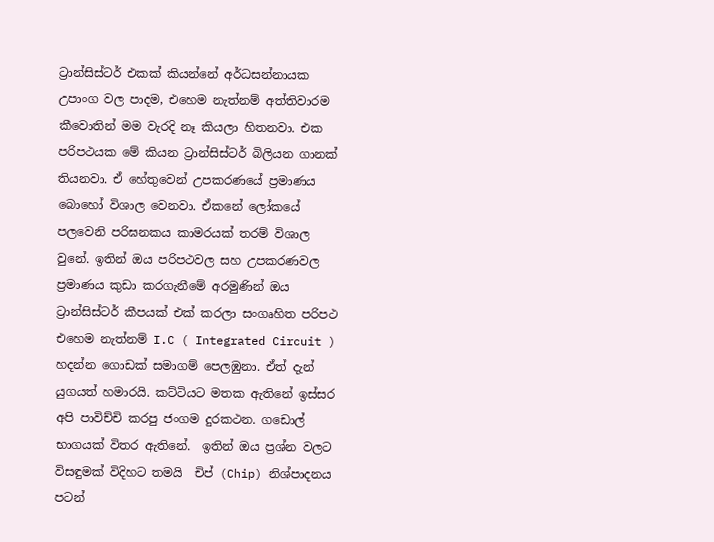ට්‍රාන්සිස්ටර් එකක් කියන්නේ අර්ධසන්නායක උපාංග වල පාදම, එහෙම නැත්නම් අත්තිවාරම කීවොතින් මම වැරදි නෑ කියලා හිතනවා. එක පරිපථයක මේ කියන ට්‍රාන්සිස්ටර් බිලියන ගානක් තියනවා. ඒ හේතුවෙන් උපකරණයේ ප්‍රමාණය බොහෝ විශාල වෙනවා. ඒකනේ ලෝකයේ පලවෙනි පරිඝනකය කාමරයක් තරම් විශාල වුනේ. ඉතින් ඔය පරිපථවල සහ උපකරණවල ප්‍රමාණය කුඩා කරගැනීමේ අරමුණින් ඔය ට්‍රාන්සිස්ටර් කීපයක් එක් කරලා සංගෘහිත පරිපථ එහෙම නැත්නම් I.C ( Integrated Circuit ) හදන්න ගොඩක් සමාගම් පෙලඹුනා. ඒත් දැන් යුගයත් හමාරයි. කට්ටියට මතක ඇතිනේ ඉස්සර අපි පාවිච්චි කරපු ජංගම දුරකථන. ගඩොල් භාගයක් විතර ඇතිනේ.  ඉතින් ඔය ප්‍රශ්න වලට විසඳුමක් විදිහට තමයි  චිප් (Chip) නිශ්පාදනය පටන්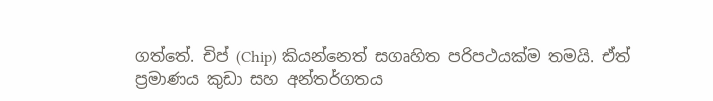ගත්තේ. චිප් (Chip) කියන්නෙත් සගෘහිත පරිපථයක්ම තමයි. ඒත් ප්‍රමාණය කුඩා සහ අන්තර්ගතය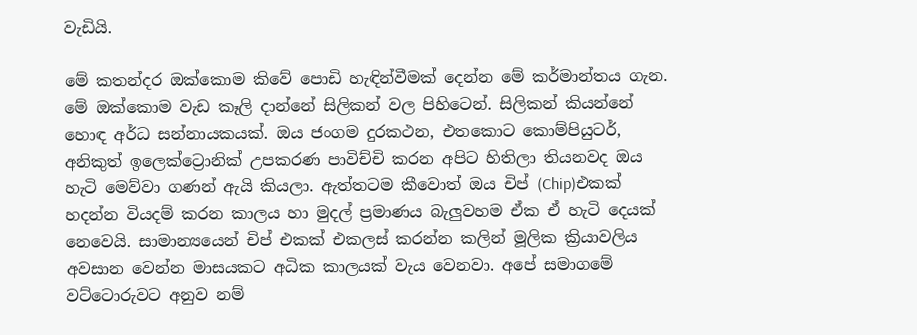වැඩියි.

මේ කතන්දර ඔක්කොම කිවේ පොඩි හැඳින්වීමක් දෙන්න මේ කර්මාන්තය ගැන. මේ ඔක්කොම වැඩ කෑලි දාන්නේ සිලිකන් වල පිහිටෙන්. සිලිකන් කියන්නේ හොඳ අර්ධ සන්නායකයක්. ඔය ජංගම දුරකථන, එතකොට කොම්පියුටර්, අනිකුත් ඉලෙක්ට්‍රොනික් උපකරණ පාවිච්චි කරන අපිට හිතිලා තියනවද ඔය හැටි මෙව්වා ගණන් ඇයි කියලා. ඇත්තටම කීවොත් ඔය චිප් (Chip)එකක් හදන්න වියදම් කරන කාලය හා මුදල් ප්‍රමාණය බැලුවහම ඒක ඒ හැටි දෙයක් නෙවෙයි. සාමාන්‍යයෙන් චිප් එකක් එකලස් කරන්න කලින් මූලික ක්‍රියාවලිය අවසාන වෙන්න මාසයකට අධික කාලයක් වැය වෙනවා. අපේ සමාගමේ වට්ටොරුවට අනුව නම්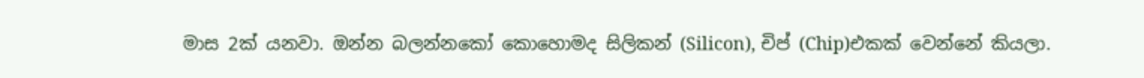මාස 2ක් යනවා. ඔන්න බලන්නකෝ කොහොමද සිලිකන් (Silicon), චිප් (Chip)එකක් වෙන්නේ කියලා.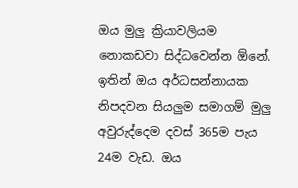ඔය මුලු ක්‍රියාවලියම නොකඩවා සිද්ධවෙන්න ඕනේ. ඉතින් ඔය අර්ධසන්නායක නිපදවන සියලුම සමාගම් මුලු අවුරුද්දෙම දවස් 365ම පැය 24ම වැඩ. ඔය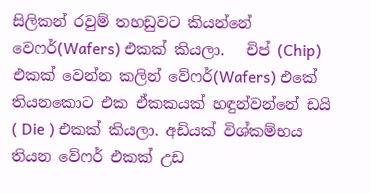සිලිකන් රවුම් තහඩුවට කියන්නේ වෙෆර්(Wafers) එකක් කියලා.   චිප් (Chip) එකක් වෙන්න කලින් වේෆර්(Wafers) එකේ තියනකොට එක ඒකකයක් හඳුන්වන්නේ ඩයි ( Die ) එකක් කියලා. අඩියක් විශ්කම්භය තියන වේෆර් එකක් උඩ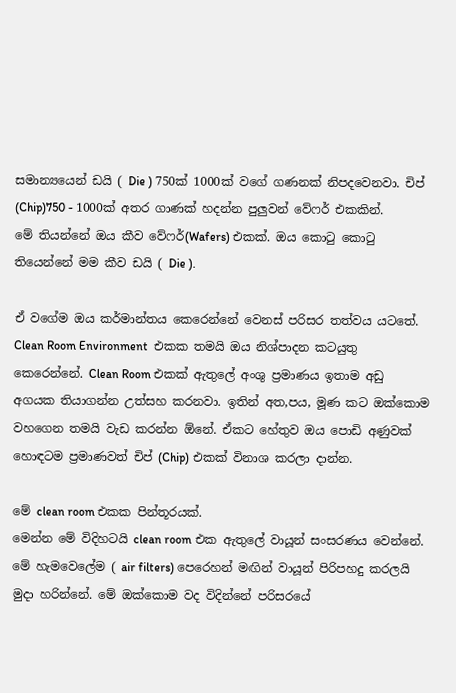සමාන්‍යයෙන් ඩයි ( Die ) 750ක් 1000ක් වගේ ගණනක් නිපදවෙනවා. චිප් (Chip)750 - 1000ක් අතර ගාණක් හදන්න පුලුවන් වේෆර් එකකින්.
මේ තියන්නේ ඔය කීව වේෆර්(Wafers) එකක්. ඔය කොටු කොටු තියෙන්නේ මම කීව ඩයි ( Die ).

ඒ වගේම ඔය කර්මාන්තය කෙරෙන්නේ වෙනස් පරිසර තත්වය යටතේ. Clean Room Environment  එකක තමයි ඔය නිශ්පාදන කටයුතු කෙරෙන්නේ. Clean Room එකක් ඇතුලේ අංශු ප්‍රමාණය ඉතාම අඩු අගයක තියාගන්න උත්සහ කරනවා. ඉතින් අත,පය, මූණ කට ඔක්කොම වහගෙන තමයි වැඩ කරන්න ඕනේ. ඒකට හේතුව ඔය පොඩි අණුවක් හොඳටම ප්‍රමාණවත් චිප් (Chip) එකක් විනාශ කරලා දාන්න.

මේ clean room එකක පින්තූරයක්.
මෙන්න මේ විදිහටයි clean room එක ඇතුලේ වායූන් සංසරණය වෙන්නේ. මේ හැමවෙලේම ( air filters) පෙරෙහන් මඟින් වායූන් පිරිපහදු කරලයි මුදා හරින්නේ. මේ ඔක්කොම වද විදින්නේ පරිසරයේ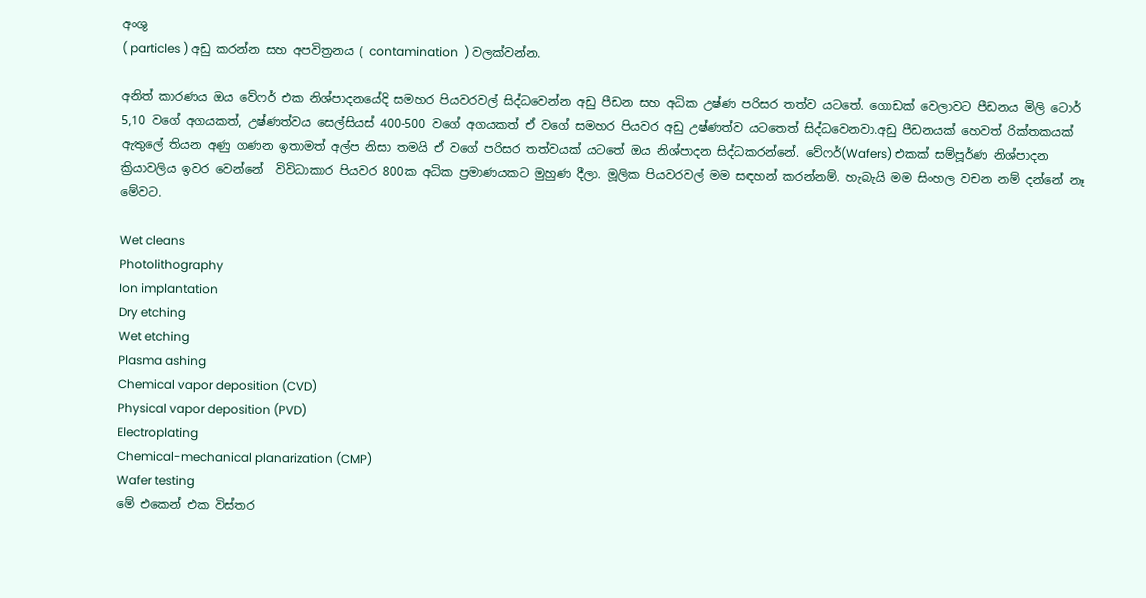අංශු
( particles ) අඩු කරන්න සහ අපවිත්‍රනය ( contamination  ) වලක්වන්න.

අනිත් කාරණය ඔය වේෆර් එක නිශ්පාදනයේදි සමහර පියවරවල් සිද්ධවෙන්න අඩු පීඩන සහ අධික උෂ්ණ පරිසර තත්ව යටතේ. ගොඩක් වෙලාවට පීඩනය මිලි ටොර් 5,10 වගේ අගයකත්, උෂ්ණත්වය සෙල්සියස් 400-500 වගේ අගයකත් ඒ වගේ සමහර පියවර අඩු උෂ්ණත්ව යටතෙත් සිද්ධවෙනවා.අඩු පීඩනයක් හෙවත් රික්තකයක් ඇතුලේ තියන අණු ගණන ඉතාමත් අල්ප නිසා තමයි ඒ වගේ පරිසර තත්වයක් යටතේ ඔය නිශ්පාදන සිද්ධකරන්නේ. වේෆර්(Wafers) එකක් සම්පූර්ණ නිශ්පාදන ක්‍රියාවලිය ඉවර වෙන්නේ  විවිධාකාර පියවර 800ක අධික ප්‍රමාණයකට මුහුණ දීලා. මූලික පියවරවල් මම සඳහන් කරන්නම්. හැබැයි මම සිංහල වචන නම් දන්නේ නෑ මේවට.

Wet cleans
Photolithography
Ion implantation
Dry etching
Wet etching
Plasma ashing
Chemical vapor deposition (CVD)
Physical vapor deposition (PVD)
Electroplating
Chemical-mechanical planarization (CMP)
Wafer testing
මේ එකෙන් එක විස්තර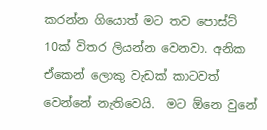කරන්න ගියොත් මට තව පොස්ට් 10ක් විතර ලියන්න වෙනවා. අනික ඒකෙන් ලොකු වැඩක් කාටවත් වෙන්නේ නැතිවෙයි.  මට ඕනෙ වුනේ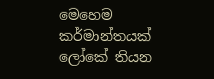මෙහෙම කර්මාන්තයක් ලෝකේ තියන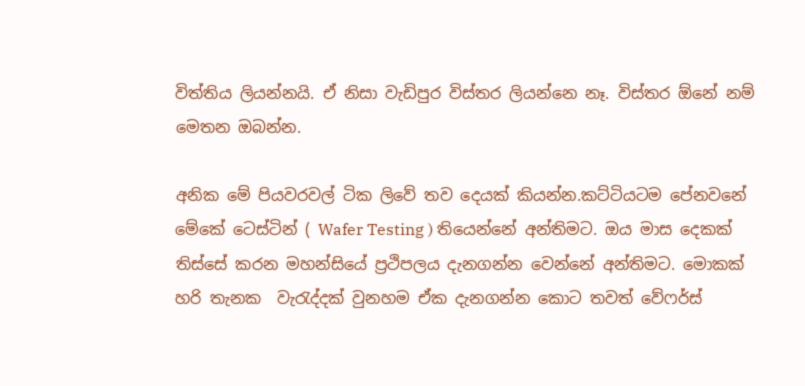විත්තිය ලියන්නයි. ඒ නිසා වැඩිපුර විස්තර ලියන්නෙ නෑ. විස්තර ඕනේ නම් මෙතන ඔබන්න.

අනික මේ පියවරවල් ටික ලිවේ තව දෙයක් කියන්න.කට්ටියටම පේනවනේ මේකේ ටෙස්ටින් ( Wafer Testing ) තියෙන්නේ අන්තිමට. ඔය මාස දෙකක් තිස්සේ කරන මහන්සියේ ප්‍රථිපලය දැනගන්න වෙන්නේ අන්තිමට. මොකක් හරි තැනක  වැරැද්දක් වුනහම ඒක දැනගන්න කොට තවත් වේෆර්ස්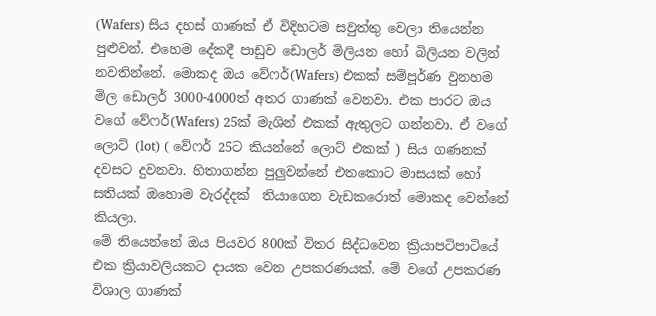(Wafers) සිය දහස් ගාණක් ඒ විදිහටම සවුත්තු වෙලා තියෙන්න පුළුවන්. එහෙම දේකදී පාඩුව ඩොලර් මිලියන හෝ බිලියන වලින් නවතින්නේ. මොකද ඔය වේෆර්(Wafers) එකක් සම්පූර්ණ වුනහම මිල ඩොලර් 3000-4000ත් අතර ගාණක් වෙනවා. එක පාරට ඔය වගේ වේෆර්(Wafers) 25ක් මැශින් එකක් ඇතුලට ගන්නවා. ඒ වගේ ලොට් (lot) ( වේෆර් 25ට කියන්නේ ලොට් එකක් ) සිය ගණනක් දවසට දුවනවා. හිතාගන්න පුලුවන්නේ එතකොට මාසයක් හෝ සතියක් ඔහොම වැරද්දක්  තියාගෙන වැඩකරොත් මොකද වෙන්නේ කියලා.
මේ තියෙන්නේ ඔය පියවර 800ක් විතර සිද්ධවෙන ක්‍රියාපටිපාටියේ එක ක්‍රියාවලියකට දායක වෙන උපකරණයක්. මේ වගේ උපකරණ විශාල ගාණක්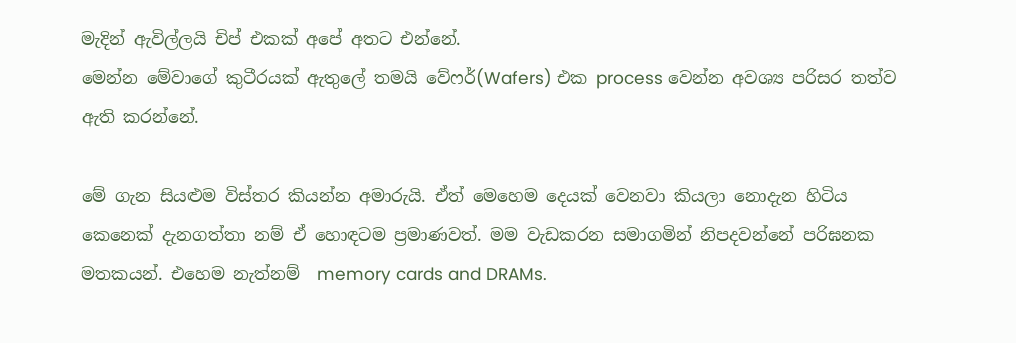මැදින් ඇවිල්ලයි චිප් එකක් අපේ අතට එන්නේ.
මෙන්න මේවාගේ කුටීරයක් ඇතුලේ තමයි වේෆර්(Wafers) එක process වෙන්න අවශ්‍ය පරිසර තත්ව ඇති කරන්නේ.

මේ ගැන සියළුම විස්තර කියන්න අමාරුයි. ඒත් මෙහෙම දෙයක් වෙනවා කියලා නොදැන හිටිය කෙනෙක් දැනගත්තා නම් ඒ හොඳටම ප්‍රමාණවත්. මම වැඩකරන සමාගමින් නිපදවන්නේ පරිඝනක මතකයන්. එහෙම නැත්නම්  memory cards and DRAMs.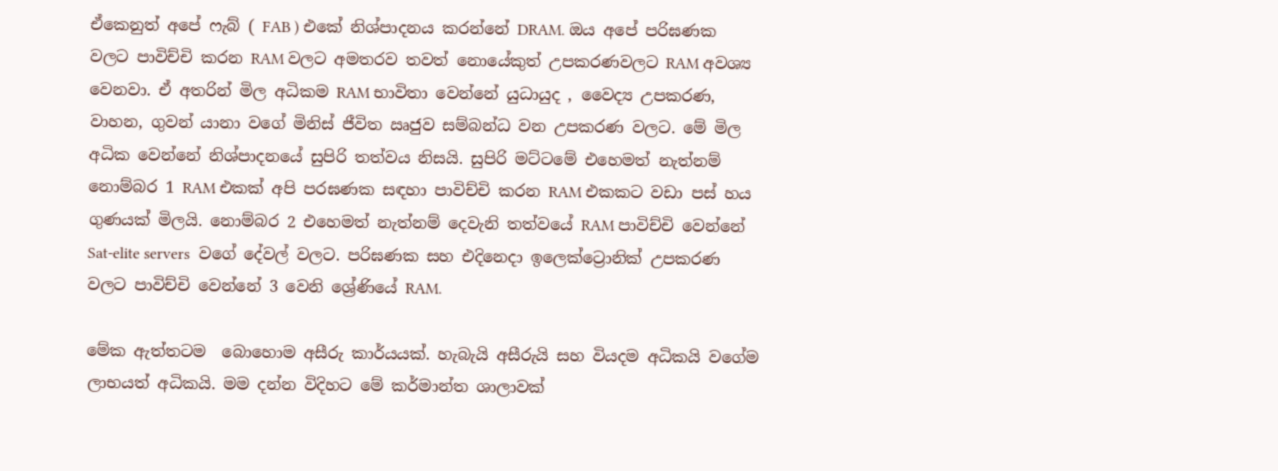ඒකෙනුත් අපේ ෆැබ් ( FAB ) එකේ නිශ්පාදනය කරන්නේ DRAM. ඔය අපේ පරිඝණක වලට පාවිච්චි කරන RAM වලට අමතරව තවත් නොයේකුත් උපකරණවලට RAM අවශ්‍ය වෙනවා. ඒ අතරින් මිල අධිකම RAM භාවිතා වෙන්නේ යුධායුද , වෛද්‍ය උපකරණ, වාහන, ගුවන් යානා වගේ මිනිස් ජීවිත ඍජුව සම්බන්ධ වන උපකරණ වලට. මේ මිල අධික වෙන්නේ නිශ්පාදනයේ සුපිරි තත්වය නිසයි. සුපිරි මට්ටමේ එහෙමත් නැත්නම් නොම්බර 1 RAM එකක් අපි පරඝණක සඳහා පාවිච්චි කරන RAM එකකට වඩා පස් හය ගුණයක් මිලයි. නොම්බර 2 එහෙමත් නැත්නම් දෙවැනි තත්වයේ RAM පාවිච්චි වෙන්නේ Sat-elite servers  වගේ දේවල් වලට. පරිඝණක සහ එදිනෙදා ඉලෙක්ට්‍රොනික් උපකරණ වලට පාවිච්චි වෙන්නේ 3 වෙනි ශ්‍රේණියේ RAM.

මේක ඇත්තටම  බොහොම අසීරු කාර්යයක්. හැබැයි අසීරුයි සහ වියදම අධිකයි වගේම ලාභයත් අධිකයි. මම දන්න විදිහට මේ කර්මාන්ත ශාලාවක්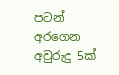පටන් අරගෙන අවුරුදු 5ක්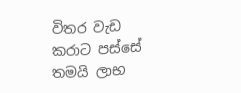විතර වැඩ කරාට පස්සේ තමයි ලාභ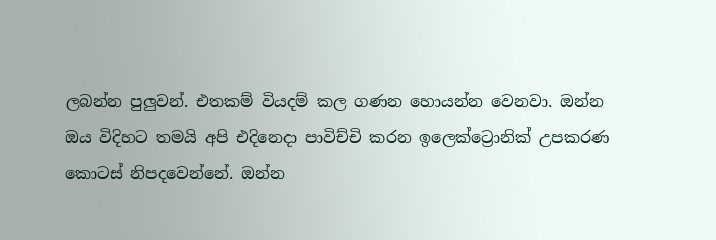ලබන්න පුලුවන්. එතකම් වියදම් කල ගණන හොයන්න වෙනවා. ඔන්න ඔය විදිහට තමයි අපි එදිනෙදා පාවිච්චි කරන ඉලෙක්ට්‍රොනික් උපකරණ කොටස් නිපදවෙන්නේ. ඔන්න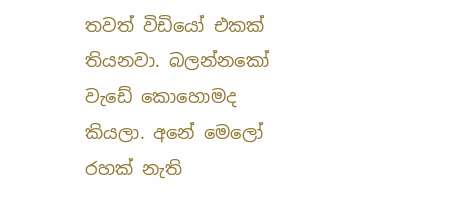තවත් විඩියෝ එකක් තියනවා. බලන්නකෝ වැඩේ කොහොමද කියලා. අනේ මෙලෝ රහක් නැති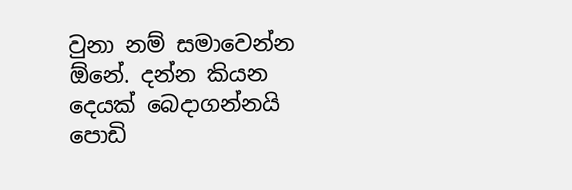වුනා නම් සමාවෙන්න ඕනේ. දන්න කියන දෙයක් බෙදාගන්නයි පොඩි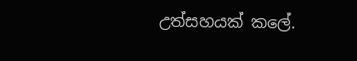උත්සහයක් කලේ.